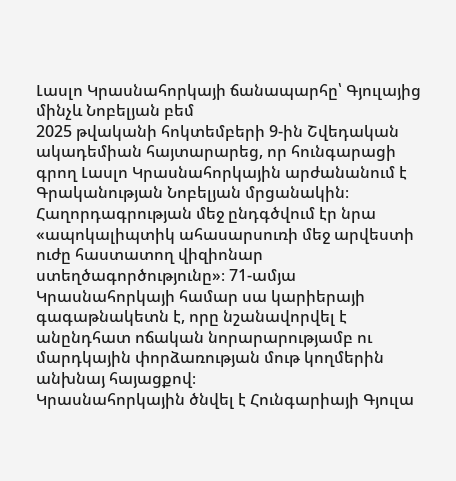Լասլո Կրասնահորկայի ճանապարհը՝ Գյուլայից մինչև Նոբելյան բեմ
2025 թվականի հոկտեմբերի 9-ին Շվեդական ակադեմիան հայտարարեց, որ հունգարացի գրող Լասլո Կրասնահորկային արժանանում է Գրականության Նոբելյան մրցանակին։ Հաղորդագրության մեջ ընդգծվում էր նրա «ապոկալիպտիկ ահասարսուռի մեջ արվեստի ուժը հաստատող վիզիոնար ստեղծագործությունը»։ 71-ամյա Կրասնահորկայի համար սա կարիերայի գագաթնակետն է, որը նշանավորվել է անընդհատ ոճական նորարարությամբ ու մարդկային փորձառության մութ կողմերին անխնայ հայացքով։
Կրասնահորկային ծնվել է Հունգարիայի Գյուլա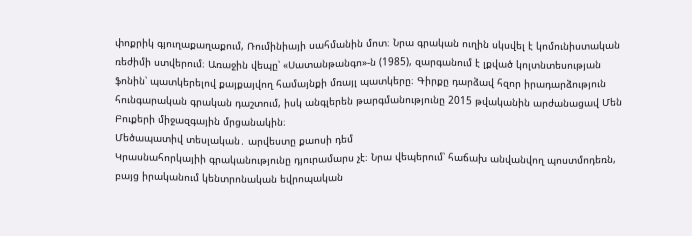փոքրիկ գյուղաքաղաքում, Ռումինիայի սահմանին մոտ։ Նրա գրական ուղին սկսվել է կոմունիստական ռեժիմի ստվերում։ Առաջին վեպը՝ «Սատանթանգո»-ն (1985), զարգանում է լքված կոլտնտեսության ֆոնին՝ պատկերելով քայքայվող համայնքի մռայլ պատկերը։ Գիրքը դարձավ հզոր իրադարձություն հունգարական գրական դաշտում, իսկ անգլերեն թարգմանությունը 2015 թվականին արժանացավ Մեն Բուքերի միջազգային մրցանակին։
Մեծապատիվ տեսլական․ արվեստը քաոսի դեմ
Կրասնահորկայիի գրականությունը դյուրամարս չէ։ Նրա վեպերում՝ հաճախ անվանվող պոստմոդեռն, բայց իրականում կենտրոնական եվրոպական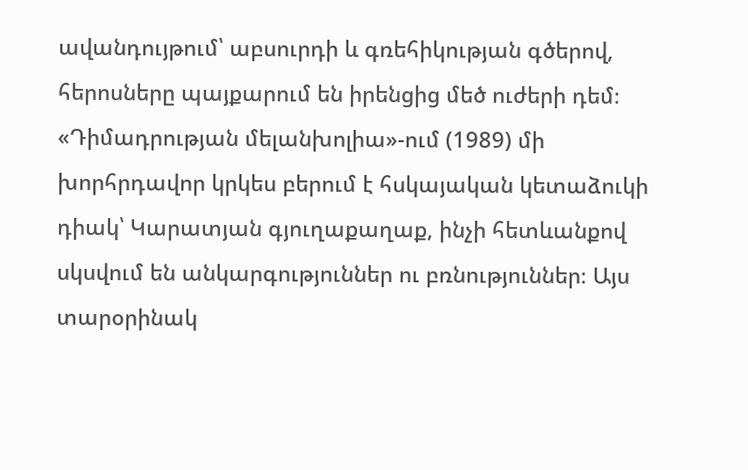ավանդույթում՝ աբսուրդի և գռեհիկության գծերով, հերոսները պայքարում են իրենցից մեծ ուժերի դեմ։ «Դիմադրության մելանխոլիա»-ում (1989) մի խորհրդավոր կրկես բերում է հսկայական կետաձուկի դիակ՝ Կարատյան գյուղաքաղաք, ինչի հետևանքով սկսվում են անկարգություններ ու բռնություններ։ Այս տարօրինակ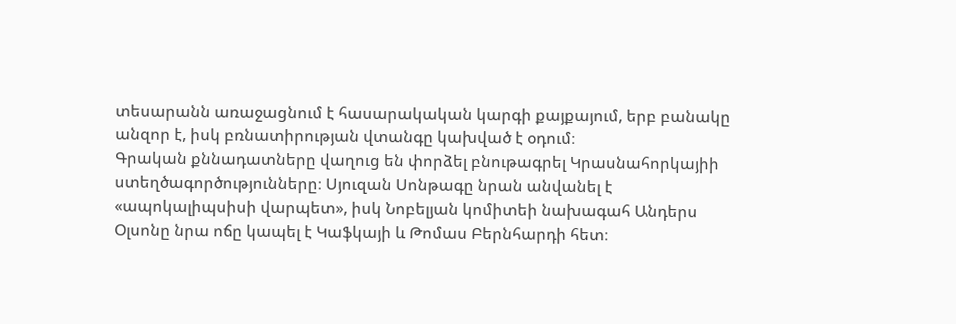տեսարանն առաջացնում է հասարակական կարգի քայքայում, երբ բանակը անզոր է, իսկ բռնատիրության վտանգը կախված է օդում։
Գրական քննադատները վաղուց են փորձել բնութագրել Կրասնահորկայիի ստեղծագործությունները։ Սյուզան Սոնթագը նրան անվանել է «ապոկալիպսիսի վարպետ», իսկ Նոբելյան կոմիտեի նախագահ Անդերս Օլսոնը նրա ոճը կապել է Կաֆկայի և Թոմաս Բերնհարդի հետ։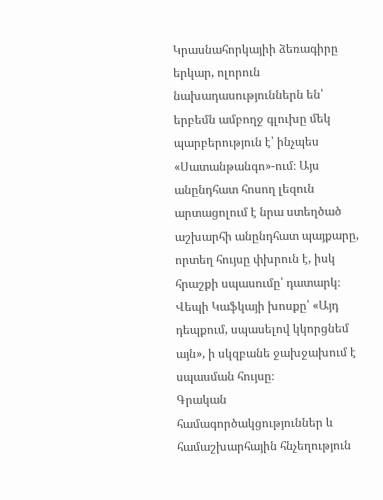Կրասնահորկայիի ձեռագիրը երկար, ոլորուն նախադասություններն են՝ երբեմն ամբողջ գլուխը մեկ պարբերություն է՝ ինչպես «Սատանթանգո»-ում։ Այս անընդհատ հոսող լեզուն արտացոլում է նրա ստեղծած աշխարհի անընդհատ պայքարը, որտեղ հույսը փխրուն է, իսկ հրաշքի սպասումը՝ դատարկ։ Վեպի Կաֆկայի խոսքը՝ «Այդ դեպքում, սպասելով կկորցնեմ այն», ի սկզբանե ջախջախում է սպասման հույսը։
Գրական համագործակցություններ և համաշխարհային հնչեղություն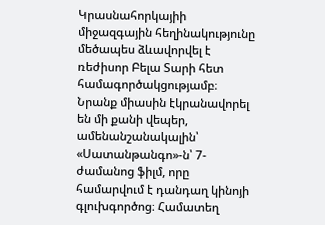Կրասնահորկայիի միջազգային հեղինակությունը մեծապես ձևավորվել է ռեժիսոր Բելա Տարի հետ համագործակցությամբ։ Նրանք միասին էկրանավորել են մի քանի վեպեր, ամենանշանակալին՝ «Սատանթանգո»-ն՝ 7-ժամանոց ֆիլմ, որը համարվում է դանդաղ կինոյի գլուխգործոց։ Համատեղ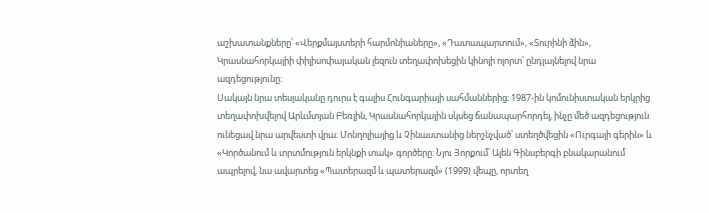աշխատանքները՝ «Վերքմայստերի հարմոնիաները», «Դատապարտում», «Տուրինի ձին», Կրասնահորկայիի փիլիսոփայական լեզուն տեղափոխեցին կինոյի ոլորտ՝ ընդլայնելով նրա ազդեցությունը։
Սակայն նրա տեսլականը դուրս է գալիս Հունգարիայի սահմաններից։ 1987-ին կոմունիստական երկրից տեղափոխվելով Արևմտյան Բեռլին, Կրասնահորկային սկսեց ճանապարհորդել, ինչը մեծ ազդեցություն ունեցավ նրա արվեստի վրա։ Մոնղոլիայից և Չինաստանից ներշնչված՝ ստեղծվեցին «Ուրգայի գերին» և «Կործանում և տրտմություն երկնքի տակ» գործերը։ Նյու Յորքում՝ Ալեն Գինսբերգի բնակարանում ապրելով, նա ավարտեց «Պատերազմ և պատերազմ» (1999) վեպը, որտեղ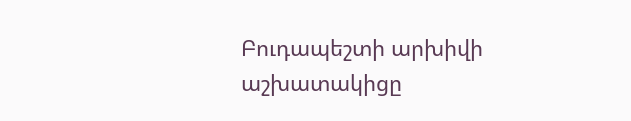Բուդապեշտի արխիվի աշխատակիցը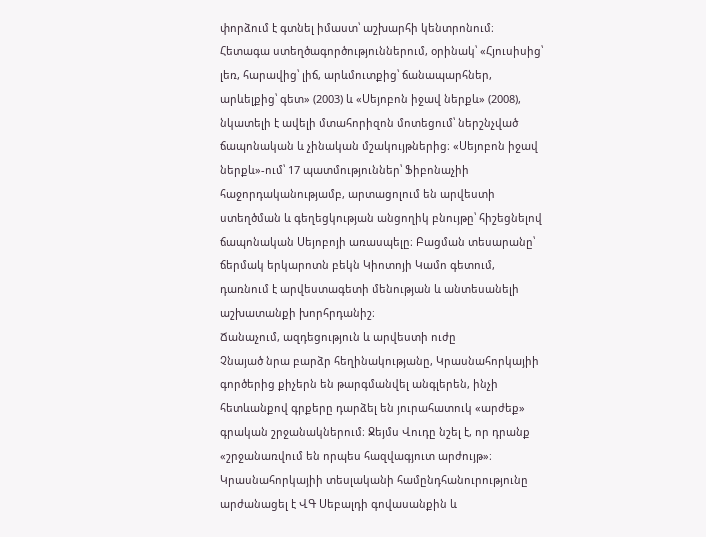փորձում է գտնել իմաստ՝ աշխարհի կենտրոնում։
Հետագա ստեղծագործություններում, օրինակ՝ «Հյուսիսից՝ լեռ, հարավից՝ լիճ, արևմուտքից՝ ճանապարհներ, արևելքից՝ գետ» (2003) և «Սեյոբոն իջավ ներքև» (2008), նկատելի է ավելի մտահորիզոն մոտեցում՝ ներշնչված ճապոնական և չինական մշակույթներից։ «Սեյոբոն իջավ ներքև»-ում՝ 17 պատմություններ՝ Ֆիբոնաչիի հաջորդականությամբ, արտացոլում են արվեստի ստեղծման և գեղեցկության անցողիկ բնույթը՝ հիշեցնելով ճապոնական Սեյոբոյի առասպելը։ Բացման տեսարանը՝ ճերմակ երկարոտն բեկն Կիոտոյի Կամո գետում, դառնում է արվեստագետի մենության և անտեսանելի աշխատանքի խորհրդանիշ։
Ճանաչում, ազդեցություն և արվեստի ուժը
Չնայած նրա բարձր հեղինակությանը, Կրասնահորկայիի գործերից քիչերն են թարգմանվել անգլերեն, ինչի հետևանքով գրքերը դարձել են յուրահատուկ «արժեք» գրական շրջանակներում։ Ջեյմս Վուդը նշել է, որ դրանք «շրջանառվում են որպես հազվագյուտ արժույթ»։ Կրասնահորկայիի տեսլականի համընդհանուրությունը արժանացել է ՎԳ Սեբալդի գովասանքին և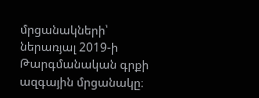մրցանակների՝ ներառյալ 2019-ի Թարգմանական գրքի ազգային մրցանակը։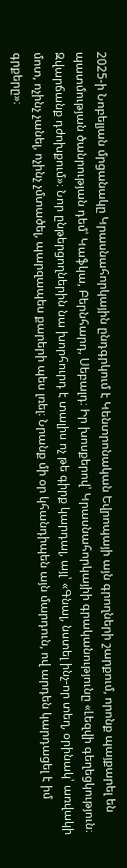2025-ի Նոբելյան մրցանակը Կրասնահորկային ընդգրկում է Կենտրոնական Եվրոպայի այն գրողների շարքում, որոնք պայքարել են պատմության ծանրության դեմ՝ Կաֆկա, Բերնհարդ, Սեբալդ։ Իր խոսքերով՝ Կրասնահորկայիի գրականությունը «Լեզվի գեղեցկություն։ Զվարճանք դժոխքում»։ Նոր ընթերցողներին նա խորհուրդ է տալիս ոչ թե գիրք կարդալ, այլ՝ «Գնալ, նստել ինչ-որ տեղ, օրինակ՝ առվակի մոտ, ոչինչ չանել, ոչինչ չմտածել, պարզապես քարերի պես լռել։ Նրանք մի օր կհանդիպեն այն մարդուն, ով արդեն կարդացել է իմ գրքերը»։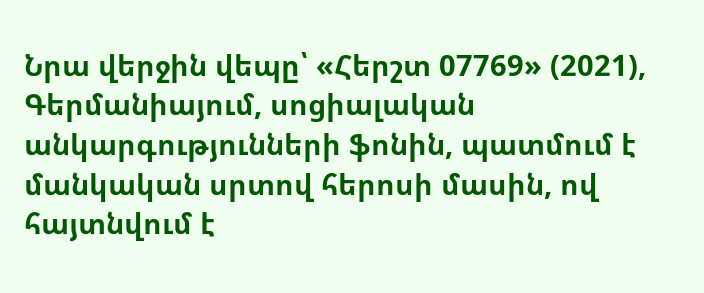Նրա վերջին վեպը՝ «Հերշտ 07769» (2021), Գերմանիայում, սոցիալական անկարգությունների ֆոնին, պատմում է մանկական սրտով հերոսի մասին, ով հայտնվում է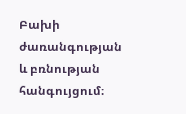Բախի ժառանգության և բռնության հանգույցում։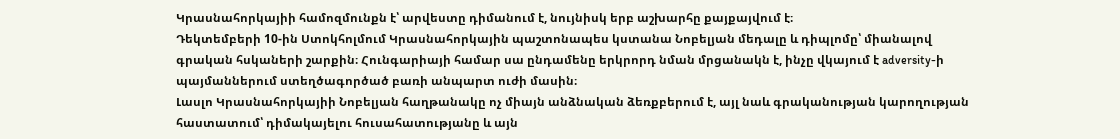Կրասնահորկայիի համոզմունքն է՝ արվեստը դիմանում է, նույնիսկ երբ աշխարհը քայքայվում է։
Դեկտեմբերի 10-ին Ստոկհոլմում Կրասնահորկային պաշտոնապես կստանա Նոբելյան մեդալը և դիպլոմը՝ միանալով գրական հսկաների շարքին։ Հունգարիայի համար սա ընդամենը երկրորդ նման մրցանակն է, ինչը վկայում է adversity-ի պայմաններում ստեղծագործած բառի անպարտ ուժի մասին։
Լասլո Կրասնահորկայիի Նոբելյան հաղթանակը ոչ միայն անձնական ձեռքբերում է, այլ նաև գրականության կարողության հաստատում՝ դիմակայելու հուսահատությանը և այն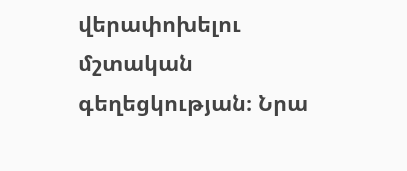վերափոխելու մշտական գեղեցկության։ Նրա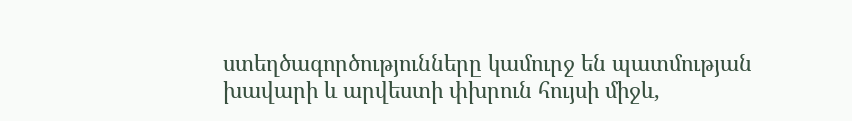ստեղծագործությունները կամուրջ են պատմության խավարի և արվեստի փխրուն հույսի միջև,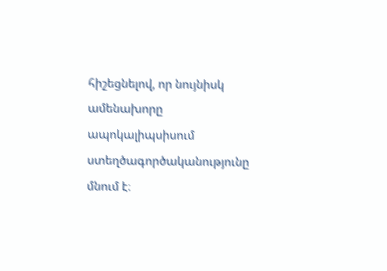հիշեցնելով, որ նույնիսկ ամենախորը ապոկալիպսիսում ստեղծագործականությունը մնում է։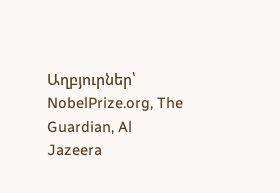Աղբյուրներ՝ NobelPrize.org, The Guardian, Al Jazeera